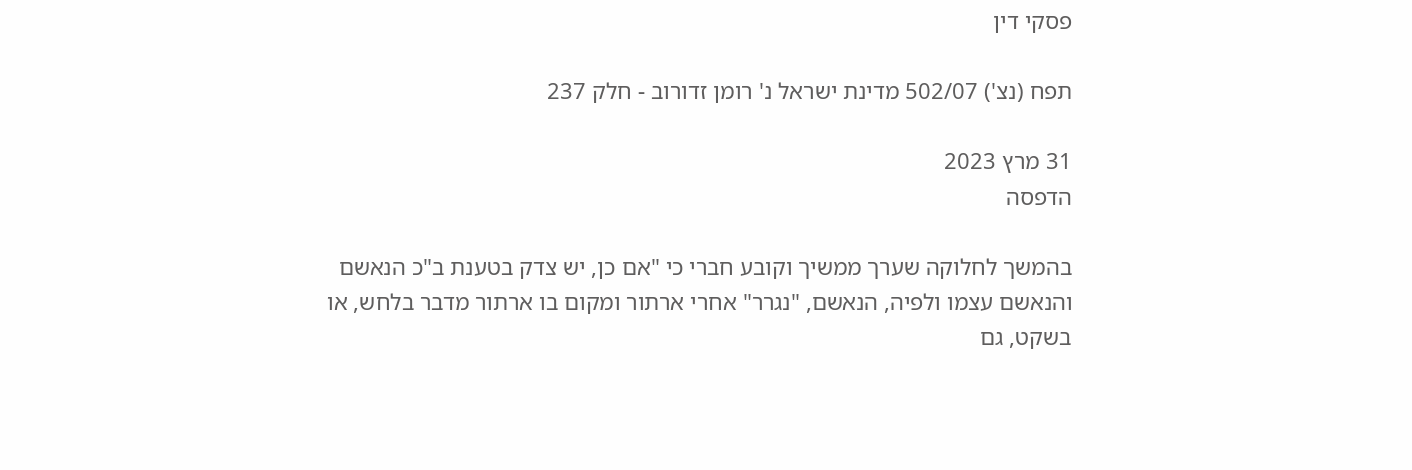פסקי דין

תפח (נצ') 502/07 מדינת ישראל נ' רומן זדורוב - חלק 237

31 מרץ 2023
הדפסה

בהמשך לחלוקה שערך ממשיך וקובע חברי כי "אם כן, יש צדק בטענת ב"כ הנאשם והנאשם עצמו ולפיה, הנאשם, "נגרר" אחרי ארתור ומקום בו ארתור מדבר בלחש, או בשקט, גם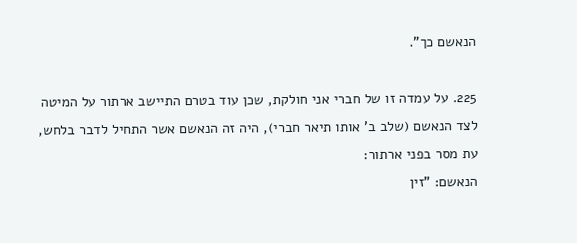הנאשם כך".

225. על עמדה זו של חברי אני חולקת, שכן עוד בטרם התיישב ארתור על המיטה לצד הנאשם (שלב ב' אותו תיאר חברי), היה זה הנאשם אשר התחיל לדבר בלחש, עת מסר בפני ארתור:
הנאשם: "זין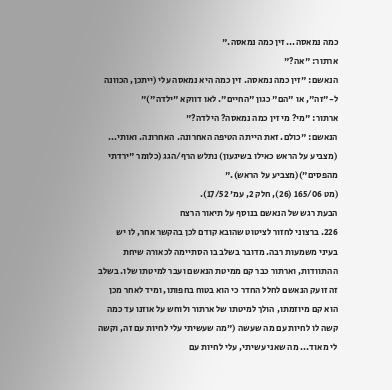כמה נמאסה... זין כמה נמאסה."
ארתור: "אה?"
הנאשם: "זין כמה נמאסה. זין כמה היא נמאסה עלי (ייתכן, הכוונה ל-"זה", או "הם" כגון "החיים". לאו דווקא "ילדה")"
ארתור: "מי? מי זין כמה נמאסה? הילדה?"
הנאשם: "כולם. זאת הייתה הטיפה האחרונה. האחרונה. ואותי... (מצביע על הראש כאילו בשיגעון) נתלש הרף/הגג (כלומר "ירדתי מהפסים")(מצביע על הראש)."
(מט 165/06 (26), חלק 2, עמ' 17/52).
הבעת רגש של הנאשם בנוסף על תיאור הרצח
226. ברצוני לחזור לציטוט שהובא קודם לכן בהקשר אחר, לו יש בעיני משמעות רבה. מדובר בשלב בו הסתיימה לכאורה שיחת ההתוודות, וארתור כבר קם ממיטת הנאשם ועבר למיטתו שלו. בשלב זה זועק הנאשם לחלל החדר כי הוא בטוח בחפותו, ומיד לאחר מכן הוא קם מיוזמתו, הולך למיטתו של ארתור ולוחש על אוזנו עד כמה קשה לו לחיות עם מה שעשה ("מה שעשיתי עלי לחיות עם זה, וקשה לי מאוד... מה שאני עשיתי, עלי לחיות עם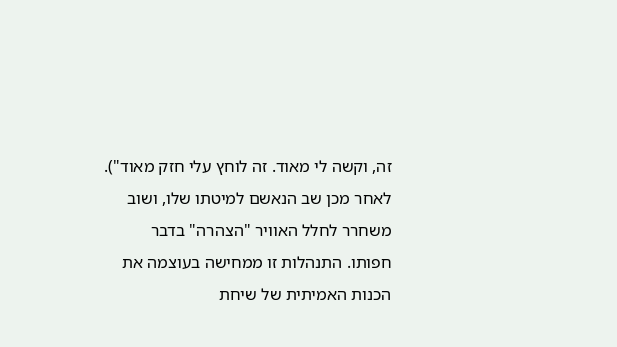זה, וקשה לי מאוד. זה לוחץ עלי חזק מאוד"). לאחר מכן שב הנאשם למיטתו שלו, ושוב משחרר לחלל האוויר "הצהרה" בדבר חפותו. התנהלות זו ממחישה בעוצמה את הכנות האמיתית של שיחת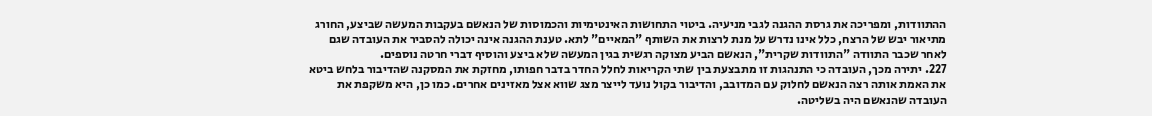ההתוודות, ומפריכה את גרסת ההגנה לגבי מניעיה. ביטוי התחושות האינטימיות והכמוסות של הנאשם בעקבות המעשה שביצע, החורג מתיאור יבש של הרצח, כלל אינו נדרש על מנת לרצות את השותף "המאיים" לתא. טענת ההגנה אינה יכולה להסביר את העובדה שגם לאחר שכבר התוודה "התוודות שקרית", הנאשם הביע מצוקה רגשית בגין המעשה שלא ביצע והוסיף דברי חרטה נוספים.
227. יתירה מכך, העובדה כי התנהגות זו מתבצעת בין שתי הקריאות לחלל החדר בדבר חפותו, מחזקת את המסקנה שהדיבור בלחש ביטא את האמת אותה רצה הנאשם לחלוק עם המדובב, והדיבור בקול נועד לייצר מצג שווא אצל מאזינים אחרים. כמו כן, היא משקפת את העובדה שהנאשם היה בשליטה.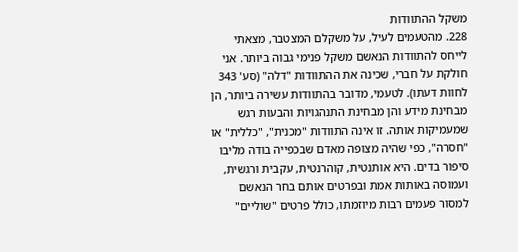משקל ההתוודות
228. מהטעמים לעיל, על משקלם המצטבר, מצאתי לייחס להתוודות הנאשם משקל פנימי גבוה ביותר. אני חולקת על חברי, שכינה את ההתוודות "דלה" (סע' 343 לחוות דעתו). לטעמי, מדובר בהתוודות עשירה ביותר, הן מבחינת מידע והן מבחינת התנהגויות והבעות רגש שמעמיקות אותה. זו אינה התוודות "מכנית", "כללית" או "חסרה", כפי שהיה מצופה מאדם שבכפייה בודה מליבו סיפור בדים. היא אותנטית, קוהרנטית, עקבית ורגשית, ועמוסה באותות אמת ובפרטים אותם בחר הנאשם למסור פעמים רבות מיוזמתו, כולל פרטים "שוליים"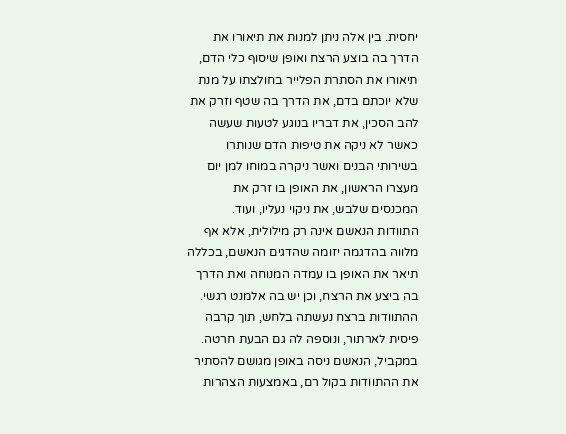יחסית. בין אלה ניתן למנות את תיאורו את הדרך בה בוצע הרצח ואופן שיסוף כלי הדם, תיאורו את הסתרת הפלייר בחולצתו על מנת שלא יוכתם בדם, את הדרך בה שטף וזרק את להב הסכין, את דבריו בנוגע לטעות שעשה כאשר לא ניקה את טיפות הדם שנותרו בשירותי הבנים ואשר ניקרה במוחו למן יום מעצרו הראשון, את האופן בו זרק את המכנסים שלבש, את ניקוי נעליו, ועוד.
התוודות הנאשם אינה רק מילולית, אלא אף מלווה בהדגמה יזומה שהדגים הנאשם, בכללה תיאר את האופן בו עמדה המנוחה ואת הדרך בה ביצע את הרצח, וכן יש בה אלמנט רגשי. ההתוודות ברצח נעשתה בלחש, תוך קרבה פיסית לארתור, ונוספה לה גם הבעת חרטה. במקביל, הנאשם ניסה באופן מגושם להסתיר את ההתוודות בקול רם, באמצעות הצהרות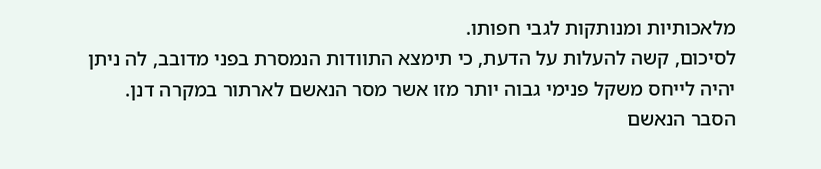מלאכותיות ומנותקות לגבי חפותו.
לסיכום, קשה להעלות על הדעת, כי תימצא התוודות הנמסרת בפני מדובב, לה ניתן יהיה לייחס משקל פנימי גבוה יותר מזו אשר מסר הנאשם לארתור במקרה דנן.
הסבר הנאשם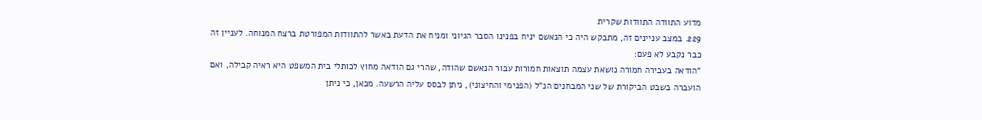מדוע התוודה התוודות שקרית
229. במצב עניינים זה, מתבקש היה כי הנאשם יניח בפנינו הסבר הגיוני ומניח את הדעת באשר להתוודות המפורטת ברצח המנוחה. לעניין זה כבר נקבע לא פעם:
"הודאה בעבירה חמורה נושאת עצמה תוצאות חמורות עבור הנאשם שהודה, שהרי גם הודאה מחוץ לכותלי בית המשפט היא ראיה קבילה, ואם הועברה בשבט הביקורת של שני המבחנים הנ"ל (הפנימי והחיצוני), ניתן לבסס עליה הרשעה. מכאן, כי ניתן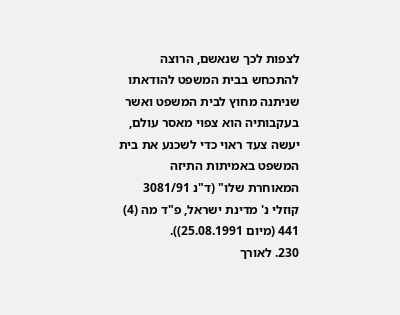לצפות לכך שנאשם, הרוצה להתכחש בבית המשפט להודאתו שניתנה מחוץ לבית המשפט ואשר בעקבותיה הוא צפוי מאסר עולם, יעשה צעד ראוי כדי לשכנע את בית המשפט באמיתות התיזה המאוחרת שלו" (ד"נ 3081/91 קוזלי נ' מדינת ישראל, פ"ד מה (4) 441 (מיום 25.08.1991)).
230. לאורך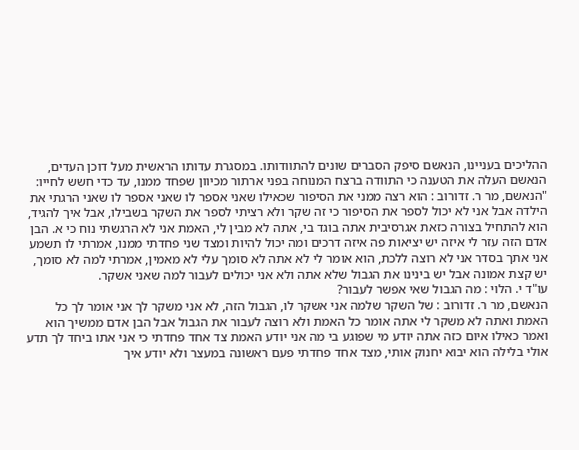ההליכים בעניינו, הנאשם סיפק הסברים שונים להתוודותו. במסגרת עדותו הראשית מעל דוכן העדים, הנאשם העלה את הטענה כי התוודה ברצח המנוחה בפני ארתור מכיוון שפחד ממנו, עד כדי חשש לחייו:
"הנאשם, מר ר. זדורוב : הוא רצה ממני את הסיפור שכאילו שאני אספר לו שאני אספר לו שאני הרגתי את הילדה אבל אני לא יכול לספר את הסיפור כי זה שקר ולא רציתי לספר את השקר בשבילו, אבל איך להגיד, הוא להתחיל בצורה כזאת אגרסיבית אתה בוגד בי, אתה לא מבין לי, האמת אני לא הרגשתי נוח כי א. הבן אדם הזה עזר לי איזה יש יציאות פה איזה דרכים ומה יכול להיות ומצד שני פחדתי ממנו, אמרתי לו תשמע אני אתך בסדר אני לא רוצה ללכת, הוא אומר לי לא אתה לא סומך עלי לא מאמין, אמרתי למה לא סומך, יש קצת אמונה אבל יש בינינו את הגבול שלא אתה ולא אני יכולים לעבור למה שאני אשקר.
עו"ד י. הלוי : מה הגבול שאי אפשר לעבור?
הנאשם, מר ר. זדורוב : של השקר שלמה אני אשקר לו, הגבול הזה, לא אני משקר לך אני אומר לך כל האמת ואתה לא משקר לי אתה אומר כל האמת ולא רוצה לעבור את הגבול אבל הבן אדם ממשיך הוא ואמר כאילו איום כזה אתה יודע מי שפוגע בי מה אני יודע האמת צד אחד פחדתי כי אני אתו ביחד לך תדע אולי בלילה הוא יבוא יחנוק אותי, מצד אחד פחדתי פעם ראשונה במעצר ולא יודע איך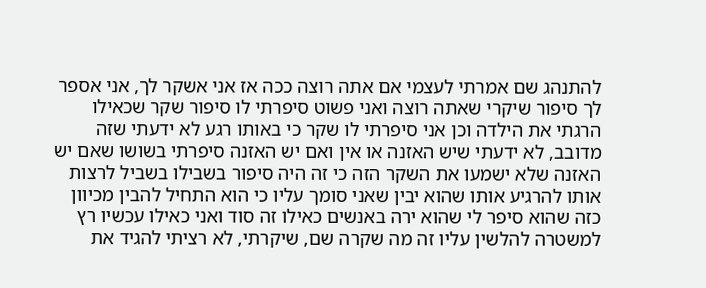להתנהג שם אמרתי לעצמי אם אתה רוצה ככה אז אני אשקר לך, אני אספר לך סיפור שיקרי שאתה רוצה ואני פשוט סיפרתי לו סיפור שקר שכאילו הרגתי את הילדה וכן אני סיפרתי לו שקר כי באותו רגע לא ידעתי שזה מדובב, לא ידעתי שיש האזנה או אין ואם יש האזנה סיפרתי בשושו שאם יש האזנה שלא ישמעו את השקר הזה כי זה היה סיפור בשבילו בשביל לרצות אותו להרגיע אותו שהוא יבין שאני סומך עליו כי הוא התחיל להבין מכיוון כזה שהוא סיפר לי שהוא ירה באנשים כאילו זה סוד ואני כאילו עכשיו רץ למשטרה להלשין עליו זה מה שקרה שם, שיקרתי, לא רציתי להגיד את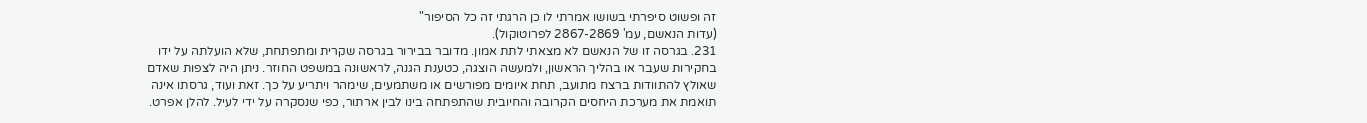זה ופשוט סיפרתי בשושו אמרתי לו כן הרגתי זה כל הסיפור"
(עדות הנאשם, עמ' 2867-2869 לפרוטוקול).
231. בגרסה זו של הנאשם לא מצאתי לתת אמון. מדובר בבירור בגרסה שקרית ומתפתחת, שלא הועלתה על ידו בחקירות שעבר או בהליך הראשון, ולמעשה הוצגה, כטענת הגנה, לראשונה במשפט החוזר. ניתן היה לצפות שאדם שאולץ להתוודות ברצח מתועב, תחת איומים מפורשים או משתמעים, שימהר ויתריע על כך. זאת ועוד, גרסתו אינה תואמת את מערכת היחסים הקרובה והחיובית שהתפתחה בינו לבין ארתור, כפי שנסקרה על ידי לעיל. להלן אפרט.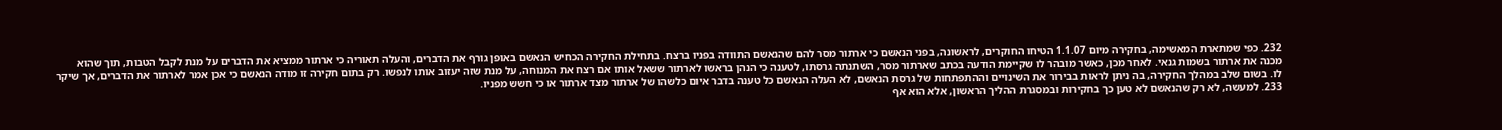232. כפי שמתארת המאשימה, בחקירה מיום 1.1.07 הטיחו החוקרים, לראשונה, בפני הנאשם כי ארתור מסר להם שהנאשם התוודה בפניו ברצח. בתחילת החקירה הכחיש הנאשם באופן גורף את הדברים, והעלה תאוריה כי ארתור ממציא את הדברים על מנת לקבל הטבות, תוך שהוא מכנה את ארתור בשמות גנאי. לאחר מכן, כאשר מובהר לו שקיימת הודעה בכתב שארתור מסר, השתנתה גרסתו, לטענה כי הנהן בראשו לארתור ששאל אותו אם רצח את המנוחה, על מנת שזה יעזוב אותו לנפשו. רק בתום חקירה זו מודה הנאשם כי אכן אמר לארתור את הדברים, אך שיקר לו. בשום שלב במהלך החקירה, בה ניתן לראות בבירור את השינויים וההתפתחות של גרסת הנאשם, לא העלה הנאשם כל טענה בדבר איום כלשהו של ארתור מצד ארתור או כי חשש מפניו.
233. למעשה, לא רק שהנאשם לא טען כך בחקירות ובמסגרת ההליך הראשון, אלא הוא אף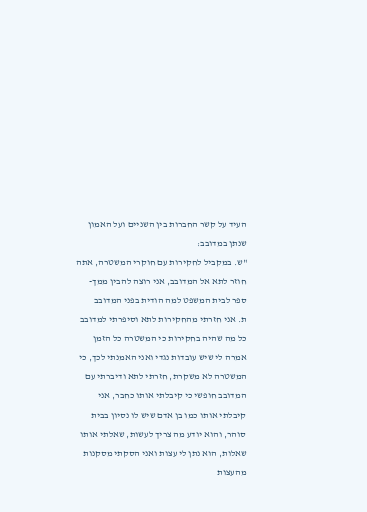העיד על קשר החברות בין השניים ועל האמון שנתן במדובב:
"ש. במקביל לחקירות עם חוקרי המשטרה, אתה חוזר לתא אל המדובב, אני רוצה להבין ממך- ספר לבית המשפט למה הודית בפני המדובב
ת. אני חזרתי מהחקירות לתא וסיפרתי למדובב כל מה שהיה בחקירות כי המשטרה כל הזמן אמרה לי שיש עובדות נגדי ואני האמנתי לכך, כי המשטרה לא משקרת, חזרתי לתא ודיברתי עם המדובב חופשי כי קיבלתי אותו כחבר, אני קיבלתי אותו כמו בן אדם שיש לו נסיון בבית סוהר, והוא יודע מה צריך לעשות, שאלתי אותו שאלות, הוא נתן לי עצות ואני הסקתי מסקנות מהעצות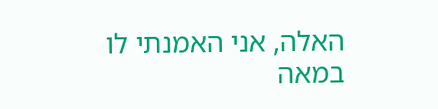האלה, אני האמנתי לו במאה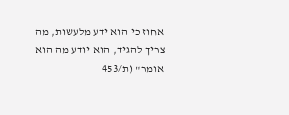אחוז כי הוא ידע מלעשות, מה צריך להגיד, הוא יודע מה הוא אומר" (ת/453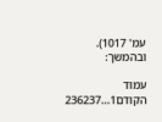עמ' 1017).
ובהמשך:

עמוד הקודם1...236237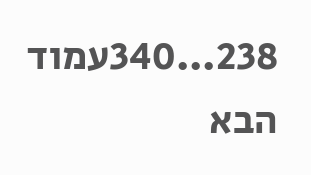238...340עמוד הבא